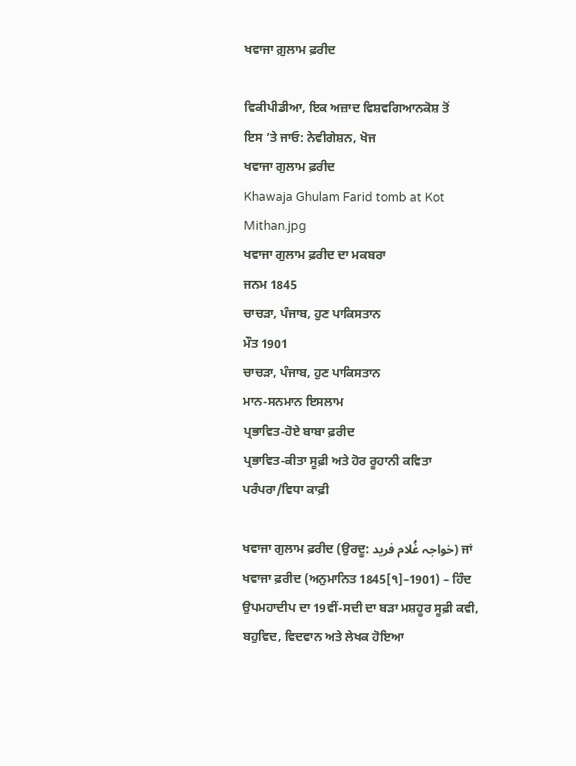ਖਵਾਜਾ ਗ਼ੁਲਾਮ ਫ਼ਰੀਦ

ਵਿਕੀਪੀਡੀਆ, ਇਕ ਅਜ਼ਾਦ ਵਿਸ਼ਵਗਿਆਨਕੋਸ਼ ਤੋਂ
ਇਸ ’ਤੇ ਜਾਓ: ਨੇਵੀਗੇਸ਼ਨ, ਖੋਜ
ਖਵਾਜਾ ਗੁਲਾਮ ਫ਼ਰੀਦ
Khawaja Ghulam Farid tomb at Kot Mithan.jpg
ਖਵਾਜਾ ਗੁਲਾਮ ਫ਼ਰੀਦ ਦਾ ਮਕਬਰਾ
ਜਨਮ 1845
ਚਾਚੜਾ, ਪੰਜਾਬ, ਹੁਣ ਪਾਕਿਸਤਾਨ
ਮੌਤ 1901
ਚਾਚੜਾ, ਪੰਜਾਬ, ਹੁਣ ਪਾਕਿਸਤਾਨ
ਮਾਨ-ਸਨਮਾਨ ਇਸਲਾਮ
ਪ੍ਰਭਾਵਿਤ-ਹੋਏ ਬਾਬਾ ਫ਼ਰੀਦ
ਪ੍ਰਭਾਵਿਤ-ਕੀਤਾ ਸੂਫ਼ੀ ਅਤੇ ਹੋਰ ਰੂਹਾਨੀ ਕਵਿਤਾ
ਪਰੰਪਰਾ/ਵਿਧਾ ਕਾਫ਼ੀ

ਖਵਾਜਾ ਗੁਲਾਮ ਫ਼ਰੀਦ (ਉਰਦੂ: خواجہ غُلام فرید) ਜਾਂ ਖਵਾਜਾ ਫ਼ਰੀਦ (ਅਨੁਮਾਨਿਤ 1845[੧]–1901) – ਹਿੰਦ ਉਪਮਹਾਦੀਪ ਦਾ 19ਵੀਂ-ਸਦੀ ਦਾ ਬੜਾ ਮਸ਼ਹੂਰ ਸੂਫ਼ੀ ਕਵੀ, ਬਹੁਵਿਦ, ਵਿਦਵਾਨ ਅਤੇ ਲੇਖਕ ਹੋਇਆ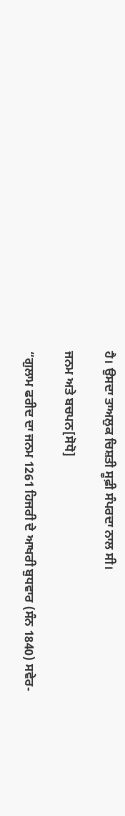ਹੈ। ਉਸਦਾ ਤਾਅਲੁਕ ਚਿਸ਼ਤੀ ਸੂਫ਼ੀ ਸੰਪਰਦਾ ਨਾਲ ਸੀ।

ਜਨਮ ਅਤੇ ਬਚਪਨ[ਸੋਧੋ]

“ਗੁਲਾਮ ਫਰੀਦ ਦਾ ਜਨਮ 1261 ਹਿਜਰੀ ਦੇ ਆਖਰੀ ਬੁਧਵਾਰ (ਸੰਨ 1840) ਸਵੇਰ-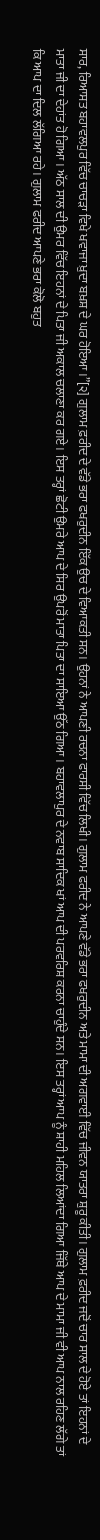ਸਾਰ, ਰਿਆਸਤ ਬਹਾਵਲਪੁਰ ਵਿੱਚ ਚਾਚੜਾ ਵਿਖੇ ਖਵਾਜਾ ਖ਼ੁਦਾ ਬਖ਼ਸ਼ ਦੇ ਘਰ ਹੋਇਆ।”[੨] ਗੁਲਾਮ ਫ਼ਰੀਦ ਦੇ ਵੱਡੇ ਭਰਾ ਫਖਰੁਦੀਨ ਇੱਕ ਉਚ ਦੇ ਵਿਆਕਤੀ ਸਨ। ਉਹਨਾਂ ਨੇ ਆਪਣੀ ਰਚਨਾ ਫਾਰਸੀ ਵਿੱਚ ਲਿਖੀ। ਗੁਲਾਮ ਫਰੀਦ ਨੇ ਆਪਣੇ ਵੱਡੇ ਭਰਾ ਫਖਰੁਦੀਨ ਅਤੇ ਮਾਮਾ ਦੀ ਅਗਵਾਈ ਵਿੱਚ ਜੀਵਨ ਯਾਤਰਾ ਸ਼ੁਰੂ ਕੀਤੀ। ਗੁਲਾਮ ਫ਼ਰੀਦ ਜਦੋਂ ਚਾਰ ਸਾਲ ਦੇ ਹੋਏ ਤਾਂ ਇਹਨਾਂ ਦੇ ਮਾਤਾ ਜੀ ਦਾ ਦੇਹਾਂਤ ਹੋ ਗਿਆ। ਅੱਠ ਸਾਲ ਦੀ ਉਮਰ ਵਿੱਚ ਇਹਨਾਂ ਦੇ ਪਿਤਾ ਜੀ ਅਕਾਲ ਚਲਾਣਾ ਕਰ ਗਏ। ਇਸ ਤਰ੍ਹਾਂ ਛੋਟੀ ਉਮਰੇ ਆਪ ਦੇ ਸਿਰ ਉਪਰੋਂ ਮਾਤਾ ਪਿਤਾ ਦਾ ਸਾਇਆ ਉੱਠ ਗਿਆ। ਬਹਾਵਲਾਪੁਰ ਦੇ ਨਵਾਬ ਸਾਦਿਕ ਖਾਂ ਆਪ ਦੀ ਪਰਵਰਿਸ਼ ਕਰਨਾ ਚਾਹੁੰਦੇ ਸਨ। ਇਸ ਤਰ੍ਹਾਂ ਆਪ ਨੂੰ ਸ਼ਾਹੀ ਮਹਿਲ ਲਿਆਂਦਾ ਗਿਆ ਜਿੱਥੇ ਆਪ ਦੇ ਮਾਮਾ ਜੀ ਵੀ ਆਪ ਨਾਲ ਰਹਿਣ ਲੱਗੇ ਤਾਂ ਕਿ ਆਪ ਦਾ ਦਿਲ ਲੱਗਿਆ ਰਹੇ। ਗੁਲਾਮ ਫਰੀਦ ਆਪਣੇ ਭਰਾ ਕੋਲੋ ਬਹੁਤ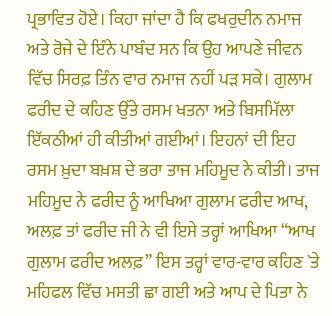ਪ੍ਰਭਾਵਿਤ ਹੋਏ। ਕਿਹਾ ਜਾਂਦਾ ਹੈ ਕਿ ਫਖਰੁਦੀਨ ਨਮਾਜ ਅਤੇ ਰੋਜੇ ਦੇ ਇੰਨੇ ਪਾਬੰਦ ਸਨ ਕਿ ਉਹ ਆਪਣੇ ਜੀਵਨ ਵਿੱਚ ਸਿਰਫ਼ ਤਿੰਨ ਵਾਰ ਨਮਾਜ ਨਹੀਂ ਪੜ ਸਕੇ। ਗੁਲਾਮ ਫਰੀਦ ਦੇ ਕਹਿਣ ਉੱਤੇ ਰਸਮ ਖਤਨਾ ਅਤੇ ਬਿਸਮਿੱਲਾ ਇੱਕਠੀਆਂ ਹੀ ਕੀਤੀਆਂ ਗਈਆਂ। ਇਹਨਾਂ ਦੀ ਇਹ ਰਸਮ ਖ਼ੁਦਾ ਬਖ਼ਸ਼ ਦੇ ਭਰਾ ਤਾਜ ਮਹਿਮੂਦ ਨੇ ਕੀਤੀ। ਤਾਜ ਮਹਿਮੂਦ ਨੇ ਫਰੀਦ ਨੂੰ ਆਖਿਆ ਗੁਲਾਮ ਫਰੀਦ ਆਖ, ਅਲਫ਼ ਤਾਂ ਫਰੀਦ ਜੀ ਨੇ ਵੀ ਇਸੇ ਤਰ੍ਹਾਂ ਆਖਿਆ “ਆਖ ਗੁਲਾਮ ਫਰੀਦ ਅਲਫ਼” ਇਸ ਤਰ੍ਹਾਂ ਵਾਰ-ਵਾਰ ਕਹਿਣ `ਤੇ ਮਹਿਫਲ ਵਿੱਚ ਮਸਤੀ ਛਾ ਗਈ ਅਤੇ ਆਪ ਦੇ ਪਿਤਾ ਨੇ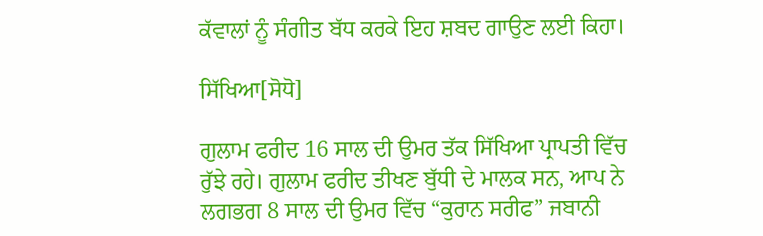ਕੱਵਾਲਾਂ ਨੂੰ ਸੰਗੀਤ ਬੱਧ ਕਰਕੇ ਇਹ ਸ਼ਬਦ ਗਾਉਣ ਲਈ ਕਿਹਾ।

ਸਿੱਖਿਆ[ਸੋਧੋ]

ਗੁਲਾਮ ਫਰੀਦ 16 ਸਾਲ ਦੀ ਉਮਰ ਤੱਕ ਸਿੱਖਿਆ ਪ੍ਰਾਪਤੀ ਵਿੱਚ ਰੁੱਝੇ ਰਹੇ। ਗੁਲਾਮ ਫਰੀਦ ਤੀਖਣ ਬੁੱਧੀ ਦੇ ਮਾਲਕ ਸਨ, ਆਪ ਨੇ ਲਗਭਗ 8 ਸਾਲ ਦੀ ਉਮਰ ਵਿੱਚ “ਕੁਰਾਨ ਸਰੀਫ” ਜਬਾਨੀ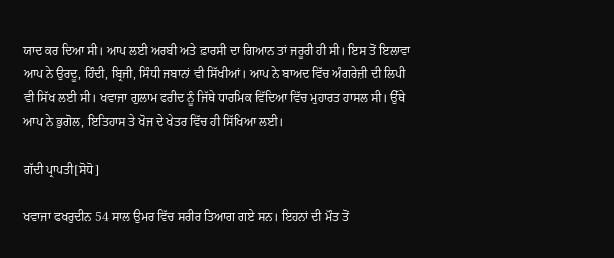ਯਾਦ ਕਰ ਦਿਆ ਸੀ। ਆਪ ਲਈ ਅਰਬੀ ਅਤੇ ਫ਼ਾਰਸੀ ਦਾ ਗਿਆਨ ਤਾਂ ਜਰੂਰੀ ਹੀ ਸੀ। ਇਸ ਤੋਂ ਇਲਾਵਾ ਆਪ ਨੇ ਉਰਦੂ, ਹਿੰਦੀ, ਬ੍ਰਿਜੀ, ਸਿੰਧੀ ਜਬਾਨਾਂ ਵੀ ਸਿੱਖੀਆਂ। ਆਪ ਨੇ ਬਾਅਦ ਵਿੱਚ ਅੰਗਰੇਜ਼ੀ ਦੀ ਲਿਪੀ ਵੀ ਸਿੱਖ ਲਈ ਸੀ। ਖਵਾਜਾ ਗੁਲਾਮ ਫਰੀਦ ਨੂੰ ਜਿੱਥੇ ਧਾਰਮਿਕ ਵਿੱਦਿਆ ਵਿੱਚ ਮੁਹਾਰਤ ਹਾਸਲ ਸੀ। ਉੱਥੇ ਆਪ ਨੇ ਭੁਗੋਲ, ਇਤਿਹਾਸ ਤੇ ਖੋਜ ਦੇ ਖੇਤਰ ਵਿੱਚ ਹੀ ਸਿੱਖਿਆ ਲਈ।

ਗੱਦੀ ਪ੍ਰਾਪਤੀ[ਸੋਧੋ]

ਖਵਾਜਾ ਫਖਰੁਦੀਨ 54 ਸਾਲ ਉਮਰ ਵਿੱਚ ਸਰੀਰ ਤਿਆਗ ਗਏ ਸਨ। ਇਹਨਾਂ ਦੀ ਮੌਤ ਤੋਂ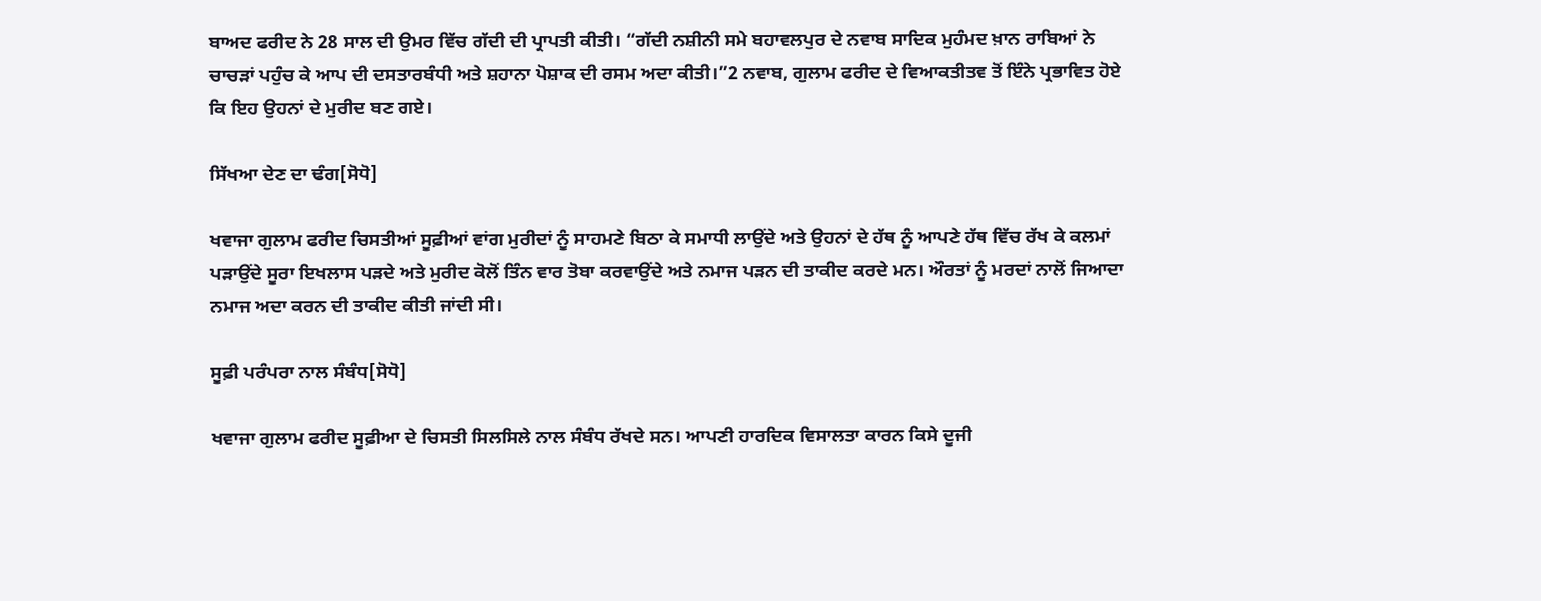ਬਾਅਦ ਫਰੀਦ ਨੇ 28 ਸਾਲ ਦੀ ਉਮਰ ਵਿੱਚ ਗੱਦੀ ਦੀ ਪ੍ਰਾਪਤੀ ਕੀਤੀ। “ਗੱਦੀ ਨਸ਼ੀਨੀ ਸਮੇ ਬਹਾਵਲਪੁਰ ਦੇ ਨਵਾਬ ਸਾਦਿਕ ਮੁਹੰਮਦ ਖ਼ਾਨ ਰਾਬਿਆਂ ਨੇ ਚਾਚੜਾਂ ਪਹੁੰਚ ਕੇ ਆਪ ਦੀ ਦਸਤਾਰਬੰਧੀ ਅਤੇ ਸ਼ਹਾਨਾ ਪੋਸ਼ਾਕ ਦੀ ਰਸਮ ਅਦਾ ਕੀਤੀ।”2 ਨਵਾਬ, ਗੁਲਾਮ ਫਰੀਦ ਦੇ ਵਿਆਕਤੀਤਵ ਤੋਂ ਇੰਨੇ ਪ੍ਰਭਾਵਿਤ ਹੋਏ ਕਿ ਇਹ ਉਹਨਾਂ ਦੇ ਮੁਰੀਦ ਬਣ ਗਏ।

ਸਿੱਖਆ ਦੇਣ ਦਾ ਢੰਗ[ਸੋਧੋ]

ਖਵਾਜਾ ਗੁਲਾਮ ਫਰੀਦ ਚਿਸਤੀਆਂ ਸੂਫ਼ੀਆਂ ਵਾਂਗ ਮੁਰੀਦਾਂ ਨੂੰ ਸਾਹਮਣੇ ਬਿਠਾ ਕੇ ਸਮਾਧੀ ਲਾਉਂਦੇ ਅਤੇ ਉਹਨਾਂ ਦੇ ਹੱਥ ਨੂੰ ਆਪਣੇ ਹੱਥ ਵਿੱਚ ਰੱਖ ਕੇ ਕਲਮਾਂ ਪੜਾਉਂਦੇ ਸੂਰਾ ਇਖਲਾਸ ਪੜਦੇ ਅਤੇ ਮੁਰੀਦ ਕੋਲੋਂ ਤਿੰਨ ਵਾਰ ਤੋਬਾ ਕਰਵਾਉਂਦੇ ਅਤੇ ਨਮਾਜ ਪੜਨ ਦੀ ਤਾਕੀਦ ਕਰਦੇ ਮਨ। ਔਰਤਾਂ ਨੂੰ ਮਰਦਾਂ ਨਾਲੋਂ ਜਿਆਦਾ ਨਮਾਜ ਅਦਾ ਕਰਨ ਦੀ ਤਾਕੀਦ ਕੀਤੀ ਜਾਂਦੀ ਸੀ।

ਸੂਫ਼ੀ ਪਰੰਪਰਾ ਨਾਲ ਸੰਬੰਧ[ਸੋਧੋ]

ਖਵਾਜਾ ਗੁਲਾਮ ਫਰੀਦ ਸੂਫ਼ੀਆ ਦੇ ਚਿਸਤੀ ਸਿਲਸਿਲੇ ਨਾਲ ਸੰਬੰਧ ਰੱਖਦੇ ਸਨ। ਆਪਣੀ ਹਾਰਦਿਕ ਵਿਸਾਲਤਾ ਕਾਰਨ ਕਿਸੇ ਦੂਜੀ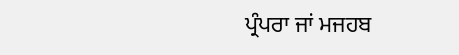ਪ੍ਰੰਪਰਾ ਜਾਂ ਮਜਹਬ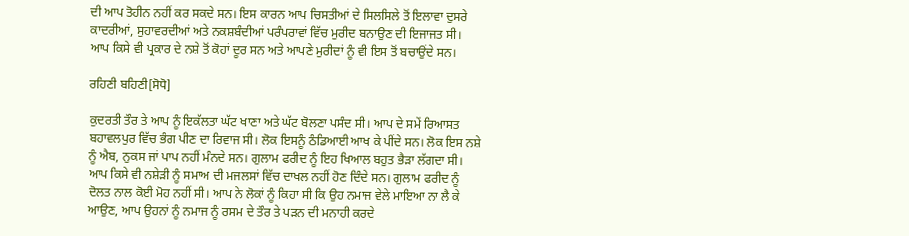ਦੀ ਆਪ ਤੋਹੀਨ ਨਹੀਂ ਕਰ ਸਕਦੇ ਸਨ। ਇਸ ਕਾਰਨ ਆਪ ਚਿਸਤੀਆਂ ਦੇ ਸਿਲਸਿਲੇ ਤੋਂ ਇਲਾਵਾ ਦੁਸਰੇ ਕਾਦਰੀਆਂ, ਸੁਹਾਵਰਦੀਆਂ ਅਤੇ ਨਕਸ਼ਬੰਦੀਆਂ ਪਰੰਪਰਾਵਾਂ ਵਿੱਚ ਮੁਰੀਦ ਬਨਾਉਣ ਦੀ ਇਜਾਜਤ ਸੀ। ਆਪ ਕਿਸੇ ਵੀ ਪ੍ਰਕਾਰ ਦੇ ਨਸ਼ੇ ਤੋਂ ਕੋਹਾਂ ਦੂਰ ਸਨ ਅਤੇ ਆਪਣੇ ਮੁਰੀਦਾਂ ਨੂੰ ਵੀ ਇਸ ਤੋਂ ਬਚਾਉਂਦੇ ਸਨ।

ਰਹਿਣੀ ਬਹਿਣੀ[ਸੋਧੋ]

ਕੁਦਰਤੀ ਤੌਰ ਤੇ ਆਪ ਨੂੰ ਇਕੱਲਤਾ ਘੱਟ ਖਾਣਾ ਅਤੇ ਘੱਟ ਬੋਲਣਾ ਪਸੰਦ ਸੀ। ਆਪ ਦੇ ਸਮੇਂ ਰਿਆਸਤ ਬਹਾਵਲਪੁਰ ਵਿੱਚ ਭੰਗ ਪੀਣ ਦਾ ਰਿਵਾਜ ਸੀ। ਲੋਕ ਇਸਨੂੰ ਠੰਡਿਆਈ ਆਖ ਕੇ ਪੀਂਦੇ ਸਨ। ਲੋਕ ਇਸ ਨਸ਼ੇ ਨੂੰ ਐਬ, ਨੁਕਸ ਜਾਂ ਪਾਪ ਨਹੀਂ ਮੰਨਦੇ ਸਨ। ਗੁਲਾਮ ਫਰੀਦ ਨੂੰ ਇਹ ਖਿਆਲ ਬਹੁਤ ਭੈੜਾ ਲੱਗਦਾ ਸੀ। ਆਪ ਕਿਸੇ ਵੀ ਨਸ਼ੇੜੀ ਨੂੰ ਸਮਾਅ ਦੀ ਮਜਲਸਾਂ ਵਿੱਚ ਦਾਖਲ ਨਹੀਂ ਹੋਣ ਦਿੰਦੇ ਸਨ। ਗੁਲਾਮ ਫਰੀਦ ਨੂੰ ਦੋਲਤ ਨਾਲ ਕੋਈ ਮੋਹ ਨਹੀਂ ਸੀ। ਆਪ ਨੇ ਲੋਕਾਂ ਨੂੰ ਕਿਹਾ ਸੀ ਕਿ ਉਹ ਨਮਾਜ ਵੇਲੇ ਮਾਇਆ ਨਾ ਲੈ ਕੇ ਆਉਣ, ਆਪ ਉਹਨਾਂ ਨੂੰ ਨਮਾਜ ਨੂੰ ਰਸਮ ਦੇ ਤੌਰ ਤੇ ਪੜਨ ਦੀ ਮਨਾਹੀ ਕਰਦੇ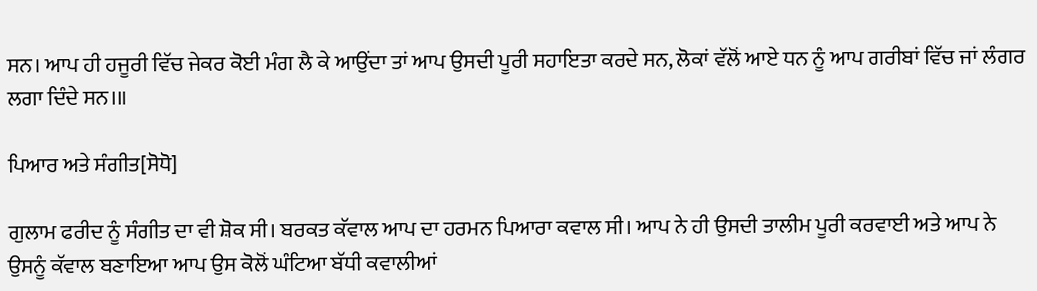ਸਨ। ਆਪ ਹੀ ਹਜੂਰੀ ਵਿੱਚ ਜੇਕਰ ਕੋਈ ਮੰਗ ਲੈ ਕੇ ਆਉਂਦਾ ਤਾਂ ਆਪ ਉਸਦੀ ਪੂਰੀ ਸਹਾਇਤਾ ਕਰਦੇ ਸਨ, ਲੋਕਾਂ ਵੱਲੋਂ ਆਏ ਧਨ ਨੂੰ ਆਪ ਗਰੀਬਾਂ ਵਿੱਚ ਜਾਂ ਲੰਗਰ ਲਗਾ ਦਿੰਦੇ ਸਨ।॥

ਪਿਆਰ ਅਤੇ ਸੰਗੀਤ[ਸੋਧੋ]

ਗੁਲਾਮ ਫਰੀਦ ਨੂੰ ਸੰਗੀਤ ਦਾ ਵੀ ਸ਼ੋਕ ਸੀ। ਬਰਕਤ ਕੱਵਾਲ ਆਪ ਦਾ ਹਰਮਨ ਪਿਆਰਾ ਕਵਾਲ ਸੀ। ਆਪ ਨੇ ਹੀ ਉਸਦੀ ਤਾਲੀਮ ਪੂਰੀ ਕਰਵਾਈ ਅਤੇ ਆਪ ਨੇ ਉਸਨੂੰ ਕੱਵਾਲ ਬਣਾਇਆ ਆਪ ਉਸ ਕੋਲੋਂ ਘੰਟਿਆ ਬੱਧੀ ਕਵਾਲੀਆਂ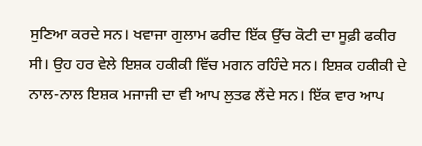ਸੁਣਿਆ ਕਰਦੇ ਸਨ। ਖਵਾਜਾ ਗੁਲਾਮ ਫਰੀਦ ਇੱਕ ਉੱਚ ਕੋਟੀ ਦਾ ਸੂਫ਼ੀ ਫਕੀਰ ਸੀ। ਉਹ ਹਰ ਵੇਲੇ ਇਸ਼ਕ ਹਕੀਕੀ ਵਿੱਚ ਮਗਨ ਰਹਿੰਦੇ ਸਨ। ਇਸ਼ਕ ਹਕੀਕੀ ਦੇ ਨਾਲ-ਨਾਲ ਇਸ਼ਕ ਮਜਾਜੀ ਦਾ ਵੀ ਆਪ ਲੁਤਫ ਲੈਂਦੇ ਸਨ। ਇੱਕ ਵਾਰ ਆਪ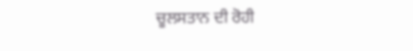ਚੂਲਸਤਾਨ ਦੀ ਰੋਹੀ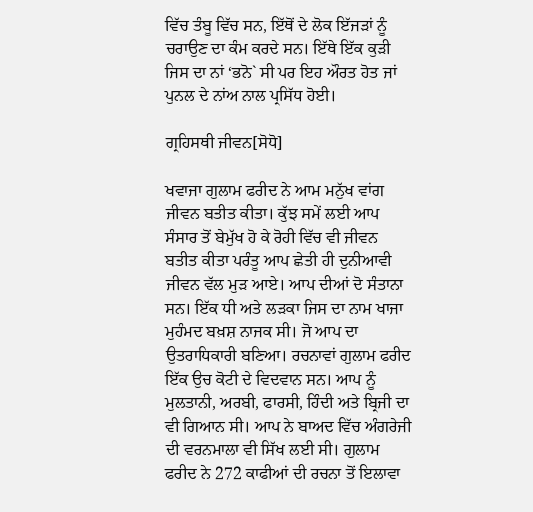ਵਿੱਚ ਤੰਬੂ ਵਿੱਚ ਸਨ, ਇੱਥੋਂ ਦੇ ਲੋਕ ਇੱਜੜਾਂ ਨੂੰ ਚਰਾਉਣ ਦਾ ਕੰਮ ਕਰਦੇ ਸਨ। ਇੱਥੇ ਇੱਕ ਕੁੜੀ ਜਿਸ ਦਾ ਨਾਂ ‘ਭਨੋ` ਸੀ ਪਰ ਇਹ ਔਰਤ ਹੋਤ ਜਾਂ ਪੁਨਲ ਦੇ ਨਾਂਅ ਨਾਲ ਪ੍ਰਸਿੱਧ ਹੋਈ।

ਗ੍ਰਹਿਸਥੀ ਜੀਵਨ[ਸੋਧੋ]

ਖਵਾਜਾ ਗੁਲਾਮ ਫਰੀਦ ਨੇ ਆਮ ਮਨੁੱਖ ਵਾਂਗ ਜੀਵਨ ਬਤੀਤ ਕੀਤਾ। ਕੁੱਝ ਸਮੇਂ ਲਈ ਆਪ ਸੰਸਾਰ ਤੋਂ ਬੇਮੁੱਖ ਹੋ ਕੇ ਰੋਹੀ ਵਿੱਚ ਵੀ ਜੀਵਨ ਬਤੀਤ ਕੀਤਾ ਪਰੰਤੂ ਆਪ ਛੇਤੀ ਹੀ ਦੁਨੀਆਵੀ ਜੀਵਨ ਵੱਲ ਮੁੜ ਆਏ। ਆਪ ਦੀਆਂ ਦੋ ਸੰਤਾਨਾ ਸਨ। ਇੱਕ ਧੀ ਅਤੇ ਲੜਕਾ ਜਿਸ ਦਾ ਨਾਮ ਖਾਜਾ ਮੁਹੰਮਦ ਬਖ਼ਸ਼ ਨਾਜਕ ਸੀ। ਜੋ ਆਪ ਦਾ ਉਤਰਾਧਿਕਾਰੀ ਬਣਿਆ। ਰਚਨਾਵਾਂ ਗੁਲਾਮ ਫਰੀਦ ਇੱਕ ਉਚ ਕੋਟੀ ਦੇ ਵਿਦਵਾਨ ਸਨ। ਆਪ ਨੂੰ ਮੁਲਤਾਨੀ, ਅਰਬੀ, ਫਾਰਸੀ, ਹਿੰਦੀ ਅਤੇ ਬ੍ਰਿਜੀ ਦਾ ਵੀ ਗਿਆਨ ਸੀ। ਆਪ ਨੇ ਬਾਅਦ ਵਿੱਚ ਅੰਗਰੇਜੀ ਦੀ ਵਰਨਮਾਲਾ ਵੀ ਸਿੱਖ ਲਈ ਸੀ। ਗੁਲਾਮ ਫਰੀਦ ਨੇ 272 ਕਾਫੀਆਂ ਦੀ ਰਚਨਾ ਤੋਂ ਇਲਾਵਾ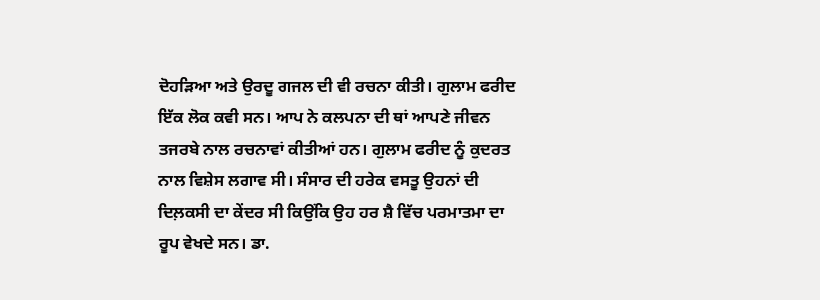ਦੋਹੜਿਆ ਅਤੇ ਉਰਦੂ ਗਜਲ ਦੀ ਵੀ ਰਚਨਾ ਕੀਤੀ। ਗੁਲਾਮ ਫਰੀਦ ਇੱਕ ਲੋਕ ਕਵੀ ਸਨ। ਆਪ ਨੇ ਕਲਪਨਾ ਦੀ ਥਾਂ ਆਪਣੇ ਜੀਵਨ ਤਜਰਬੇ ਨਾਲ ਰਚਨਾਵਾਂ ਕੀਤੀਆਂ ਹਨ। ਗੁਲਾਮ ਫਰੀਦ ਨੂੰ ਕੁਦਰਤ ਨਾਲ ਵਿਸ਼ੇਸ ਲਗਾਵ ਸੀ। ਸੰਸਾਰ ਦੀ ਹਰੇਕ ਵਸਤੂ ਉਹਨਾਂ ਦੀ ਦਿਲ਼ਕਸੀ ਦਾ ਕੇਂਦਰ ਸੀ ਕਿਉਂਕਿ ਉਹ ਹਰ ਸ਼ੈ ਵਿੱਚ ਪਰਮਾਤਮਾ ਦਾ ਰੂਪ ਵੇਖਦੇ ਸਨ। ਡਾ.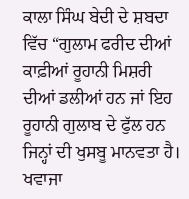ਕਾਲਾ ਸਿੰਘ ਬੇਦੀ ਦੇ ਸ਼ਬਦਾ ਵਿੱਚ “ਗੁਲਾਮ ਫਰੀਦ ਦੀਆਂ ਕਾਫ਼ੀਆਂ ਰੂਹਾਨੀ ਮਿਸ਼ਰੀ ਦੀਆਂ ਡਲੀਆਂ ਹਨ ਜਾਂ ਇਹ ਰੂਹਾਨੀ ਗੁਲਾਬ ਦੇ ਫੁੱਲ ਹਨ ਜਿਨ੍ਹਾਂ ਦੀ ਖੁਸਬੂ ਮਾਨਵਤਾ ਹੈ। ਖਵਾਜਾ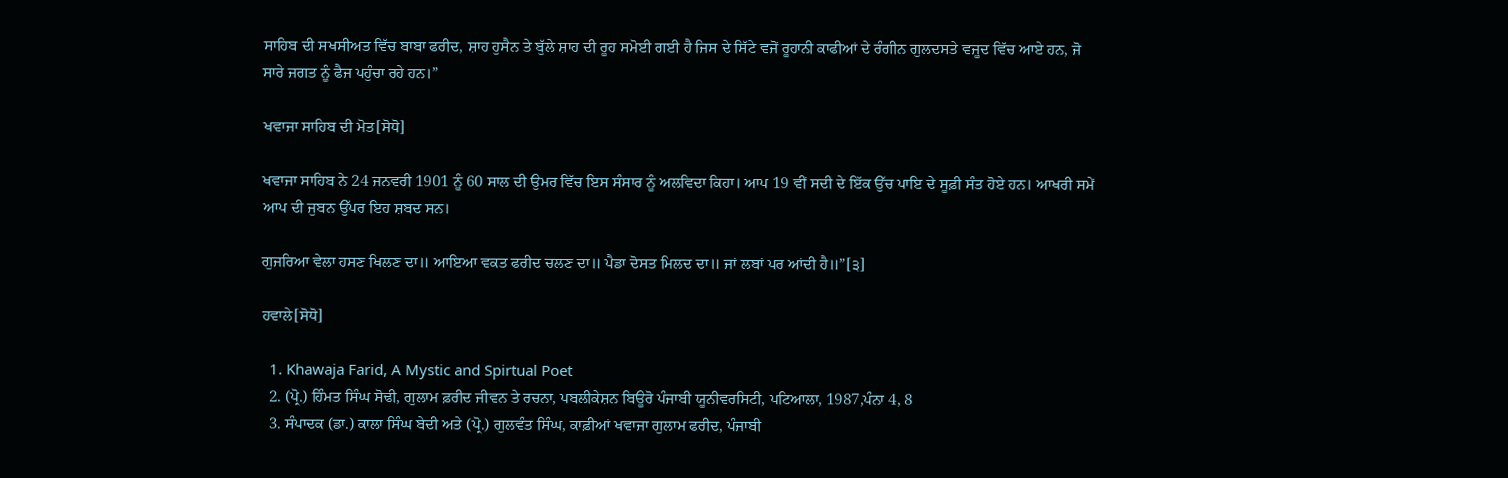ਸਾਹਿਬ ਦੀ ਸਖਸੀਅਤ ਵਿੱਚ ਬਾਬਾ ਫਰੀਦ, ਸ਼ਾਹ ਹੁਸੈਨ ਤੇ ਬੁੱਲੇ ਸ਼ਾਹ ਦੀ ਰੂਹ ਸਮੋਈ ਗਈ ਹੈ ਜਿਸ ਦੇ ਸਿੱਟੇ ਵਜੋਂ ਰੂਹਾਨੀ ਕਾਫੀਆਂ ਦੇ ਰੰਗੀਨ ਗੁਲਦਸਤੇ ਵਜੂਦ ਵਿੱਚ ਆਏ ਹਨ, ਜੋ ਸਾਰੇ ਜਗਤ ਨੂੰ ਫੈਜ ਪਹੁੰਚਾ ਰਹੇ ਹਨ।”

ਖਵਾਜਾ ਸਾਹਿਬ ਦੀ ਮੋਤ[ਸੋਧੋ]

ਖਵਾਜਾ ਸਾਹਿਬ ਨੇ 24 ਜਨਵਰੀ 1901 ਨੂੰ 60 ਸਾਲ ਦੀ ਉਮਰ ਵਿੱਚ ਇਸ ਸੰਸਾਰ ਨੂੰ ਅਲਵਿਦਾ ਕਿਹਾ। ਆਪ 19 ਵੀਂ ਸਦੀ ਦੇ ਇੱਕ ਉੱਚ ਪਾਇ ਦੇ ਸੂਫ਼ੀ ਸੰਤ ਹੋਏ ਹਨ। ਆਖਰੀ ਸਮੇਂ ਆਪ ਦੀ ਜੁਬਨ ਉੱਪਰ ਇਹ ਸ਼ਬਦ ਸਨ।

ਗੁਜਰਿਆ ਵੇਲਾ ਹਸਣ ਖਿਲਣ ਦਾ॥ ਆਇਆ ਵਕਤ ਫਰੀਦ ਚਲਣ ਦਾ॥ ਪੈਡਾ ਦੋਸਤ ਮਿਲਦ ਦਾ॥ ਜਾਂ ਲਬਾਂ ਪਰ ਆਂਦੀ ਹੈ॥”[੩]

ਹਵਾਲੇ[ਸੋਧੋ]

  1. Khawaja Farid, A Mystic and Spirtual Poet
  2. (ਪ੍ਰੋ.) ਹਿੰਮਤ ਸਿੰਘ ਸੋਢੀ, ਗੁਲਾਮ ਫ਼ਰੀਦ ਜੀਵਨ ਤੇ ਰਚਨਾ, ਪਬਲੀਕੇਸ਼ਨ ਬਿਊਰੋ ਪੰਜਾਬੀ ਯੂਨੀਵਰਸਿਟੀ, ਪਟਿਆਲਾ, 1987,ਪੰਨਾ 4, 8
  3. ਸੰਪਾਦਕ (ਡਾ.) ਕਾਲਾ ਸਿੰਘ ਬੇਦੀ ਅਤੇ (ਪ੍ਰੋ.) ਗੁਲਵੰਤ ਸਿੰਘ, ਕਾਫ਼ੀਆਂ ਖਵਾਜਾ ਗੁਲਾਮ ਫਰੀਦ, ਪੰਜਾਬੀ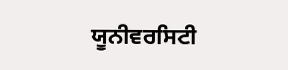ਯੂਨੀਵਰਸਿਟੀ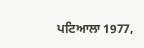ਪਟਿਆਲਾ 1977,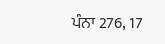ਪੰਨਾ 276, 17